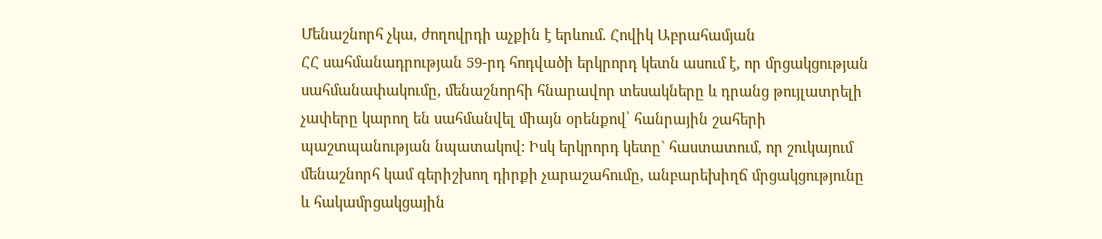Մենաշնորհ չկա, ժողովրդի աչքին է երևում. Հովիկ Աբրահամյան
ՀՀ սահմանադրության 59-րդ հոդվածի երկրորդ կետն ասում է, որ մրցակցության սահմանափակումը, մենաշնորհի հնարավոր տեսակները և դրանց թույլատրելի չափերը կարող են սահմանվել միայն օրենքով՝ հանրային շահերի պաշտպանության նպատակով: Իսկ երկրորդ կետը` հաստատում, որ շուկայում մենաշնորհ կամ գերիշխող դիրքի չարաշահումը, անբարեխիղճ մրցակցությունը և հակամրցակցային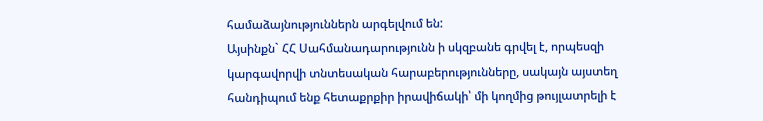համաձայնություններն արգելվում են:
Այսինքն` ՀՀ Սահմանադարությունն ի սկզբանե գրվել է, որպեսզի կարգավորվի տնտեսական հարաբերությունները, սակայն այստեղ հանդիպում ենք հետաքրքիր իրավիճակի՝ մի կողմից թույլատրելի է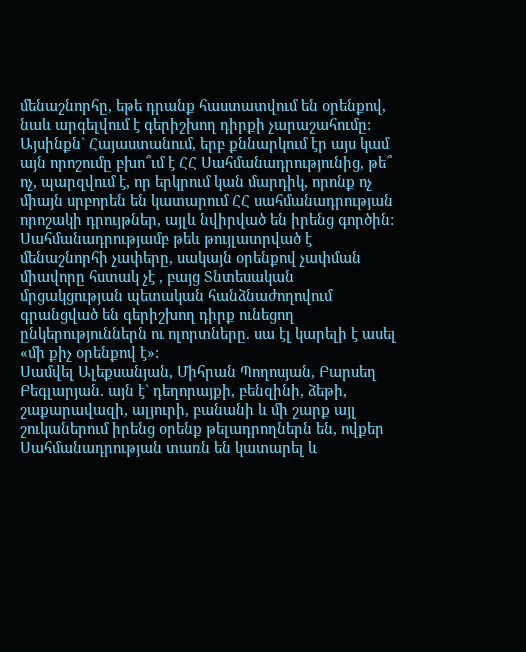մենաշնորհը, եթե դրանք հաստատվում են օրենքով, նաև արգելվում է գերիշխող դիրքի չարաշահումը:
Այսինքն` Հայաստանում, երբ քննարկում էր այս կամ այն որոշումը բխո՞ւմ է ՀՀ Սահմանադրությունից, թե՞ ոչ, պարզվում է, որ երկրում կան մարդիկ, որոնք ոչ միայն սրբորեն են կատարում ՀՀ սահմանադրության որոշակի դրույթներ, այլև նվիրված են իրենց գործին:
Սահմանադրությամբ թեև թույլատրված է մենաշնորհի չափերը, սակայն օրենքով չափման միավորը հստակ չէ , բայց Տնտեսական մրցակցության պետական հանձնաժողովում գրանցված են գերիշխող դիրք ունեցող ընկերություններն ու ոլորտները. սա էլ կարելի է ասել «մի քիչ օրենքով է»:
Սամվել Ալեքսանյան, Միհրան Պողոսյան, Բարսեղ Բեգլարյան. այն է` դեղորայքի, բենզինի, ձեթի, շաքարավազի, ալյուրի, բանանի և մի շարք այլ շուկաներում իրենց օրենք թելադրողներն են, ովքեր Սահմանադրության տառն են կատարել և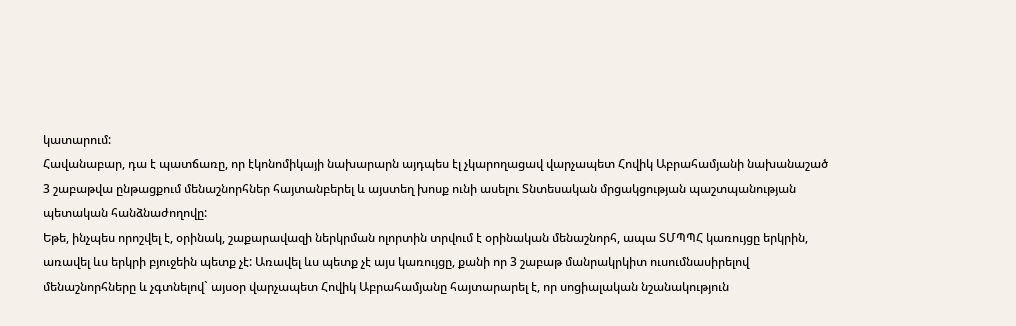կատարում:
Հավանաբար, դա է պատճառը, որ էկոնոմիկայի նախարարն այդպես էլ չկարողացավ վարչապետ Հովիկ Աբրահամյանի նախանաշած 3 շաբաթվա ընթացքում մենաշնորհներ հայտանբերել և այստեղ խոսք ունի ասելու Տնտեսական մրցակցության պաշտպանության պետական հանձնաժողովը:
Եթե, ինչպես որոշվել է, օրինակ, շաքարավազի ներկրման ոլորտին տրվում է օրինական մենաշնորհ, ապա ՏՄՊՊՀ կառույցը երկրին, առավել ևս երկրի բյուջեին պետք չէ: Առավել ևս պետք չէ այս կառույցը, քանի որ 3 շաբաթ մանրակրկիտ ուսումնասիրելով մենաշնորհները և չգտնելով` այսօր վարչապետ Հովիկ Աբրահամյանը հայտարարել է, որ սոցիալական նշանակություն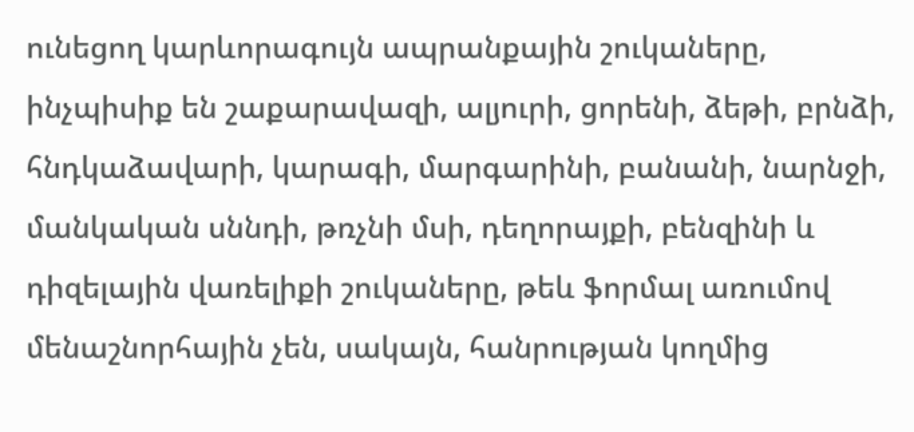ունեցող կարևորագույն ապրանքային շուկաները, ինչպիսիք են շաքարավազի, ալյուրի, ցորենի, ձեթի, բրնձի, հնդկաձավարի, կարագի, մարգարինի, բանանի, նարնջի, մանկական սննդի, թռչնի մսի, դեղորայքի, բենզինի և դիզելային վառելիքի շուկաները, թեև ֆորմալ առումով մենաշնորհային չեն, սակայն, հանրության կողմից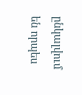ընկալվում են որպես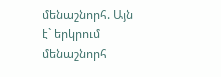մենաշնորհ. Այն է` երկրում մենաշնորհ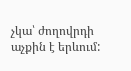չկա՝ ժողովրդի աչքին է երևում: